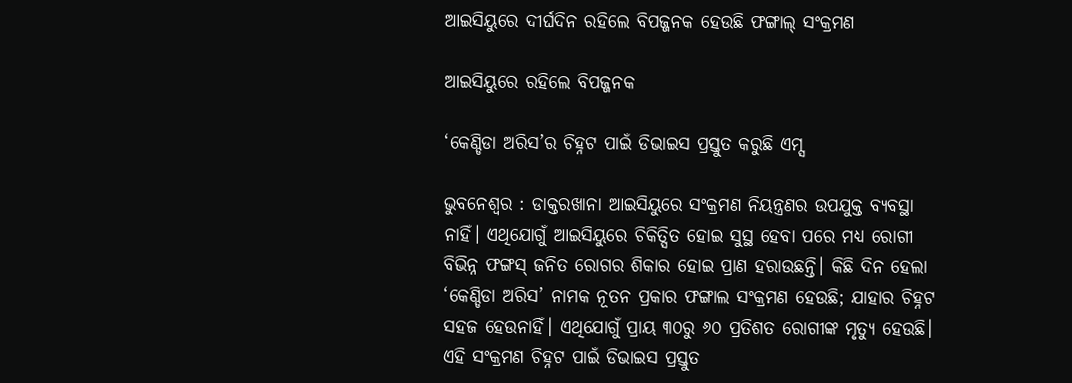ଆଇସିୟୁରେ ଦୀର୍ଘଦିନ ରହିଲେ ବିପଜ୍ଜନକ ହେଉଛି ଫଙ୍ଗାଲ୍ ସଂକ୍ରମଣ

ଆଇସିୟୁରେ ରହିଲେ ବିପଜ୍ଜନକ

‘କେଣ୍ଡିଡା ଅରିସ’ର ଚିହ୍ନଟ ପାଇଁ ଡିଭାଇସ ପ୍ରସ୍ତୁତ କରୁଛି ଏମ୍ସ

ଭୁବନେଶ୍ବର : ଡାକ୍ତରଖାନା ଆଇସିୟୁରେ ସଂକ୍ରମଣ ନିୟନ୍ତ୍ରଣର ଉପଯୁକ୍ତ ବ୍ୟବସ୍ଥା ନାହିଁ। ଏଥିଯୋଗୁଁ ଆଇସିୟୁରେ ଚିକିତ୍ସିତ ହୋଇ ସୁସ୍ଥ ହେବା ପରେ ମଧ୍ୟ ରୋଗୀ ବିଭିନ୍ନ ଫଙ୍ଗସ୍‌ ଜନିତ ରୋଗର ଶିକାର ହୋଇ ପ୍ରାଣ ହରାଉଛନ୍ତି। କିଛି ଦିନ ହେଲା ‘କେଣ୍ଡିଡା ଅରିସ’ ନାମକ ନୂତନ ପ୍ରକାର ଫଙ୍ଗାଲ ସଂକ୍ରମଣ ହେଉଛି; ଯାହାର ଚିହ୍ନଟ ସହଜ ହେଉନାହିଁ। ଏଥିଯୋଗୁଁ ପ୍ରାୟ ୩୦ରୁ ୬୦ ପ୍ରତିଶତ ରୋଗୀଙ୍କ ମୃତ୍ୟୁ ହେଉଛି। ଏହି ସଂକ୍ରମଣ ଚିହ୍ନଟ ପାଇଁ ଡିଭାଇସ ପ୍ରସ୍ତୁତ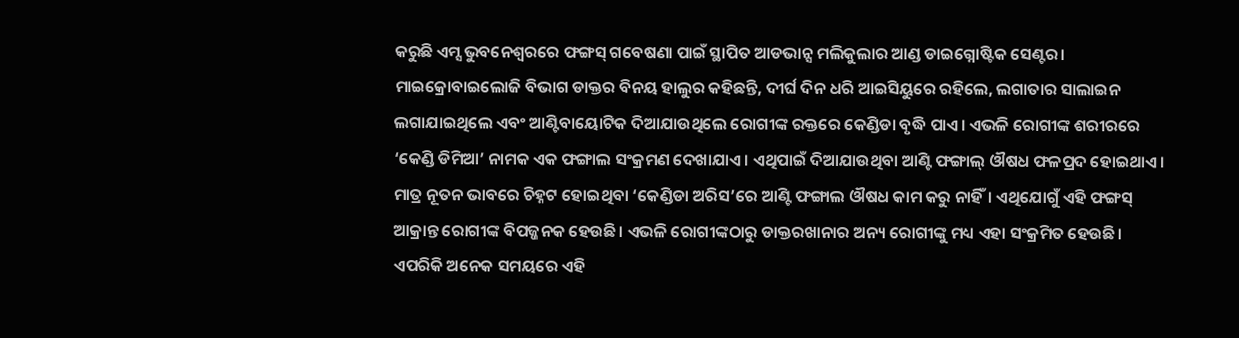କରୁଛି ଏମ୍ସ ଭୁବନେଶ୍ବରରେ ଫଙ୍ଗସ୍‌ ଗବେଷଣା ପାଇଁ ସ୍ଥାପିତ ଆଡଭାନ୍ସ ମଲିକୁଲାର ଆଣ୍ଡ ଡାଇଗ୍ନୋଷ୍ଟିକ ସେଣ୍ଟର। ମାଇକ୍ରୋବାଇଲୋଜି ବିଭାଗ ଡାକ୍ତର ବିନୟ ହାଲୁର କହିଛନ୍ତି, ଦୀର୍ଘ ଦିନ ଧରି ଆଇସିୟୁରେ ରହିଲେ, ଲଗାତାର ସାଲାଇନ ଲଗାଯାଇଥିଲେ ଏବଂ ଆଣ୍ଟିବାୟୋଟିକ ଦିଆଯାଉଥିଲେ ରୋଗୀଙ୍କ ରକ୍ତରେ କେଣ୍ଡିଡା ବୃଦ୍ଧି ପାଏ। ଏଭଳି ରୋଗୀଙ୍କ ଶରୀରରେ ‘କେଣ୍ଡି ଡିମିଆ’ ନାମକ ଏକ ଫଙ୍ଗାଲ ସଂକ୍ରମଣ ଦେଖାଯାଏ। ଏଥିପାଇଁ ଦିଆଯାଉଥିବା ଆଣ୍ଟି ଫଙ୍ଗାଲ୍‌ ଔଷଧ ଫଳପ୍ରଦ ହୋଇଥାଏ। ମାତ୍ର ନୂତନ ଭାବରେ ଚିହ୍ନଟ ହୋଇଥିବା ‘କେଣ୍ଡିଡା ଅରିସ’ରେ ଆଣ୍ଟି ଫଙ୍ଗାଲ ଔଷଧ କାମ କରୁ ନାହିଁ। ଏଥିଯୋଗୁଁ ଏହି ଫଙ୍ଗସ୍‌ ଆକ୍ରାନ୍ତ ରୋଗୀଙ୍କ ବିପଜ୍ଜନକ ହେଉଛି। ଏଭଳି ରୋଗୀଙ୍କଠାରୁ ଡାକ୍ତରଖାନାର ଅନ୍ୟ ରୋଗୀଙ୍କୁ ମଧ୍ୟ ଏହା ସଂକ୍ରମିତ ହେଉଛି। ଏପରିକି ଅନେକ ସମୟରେ ଏହି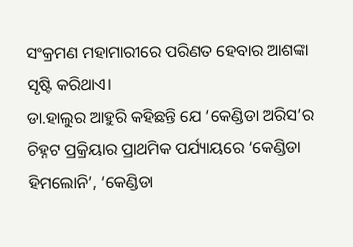ସଂକ୍ରମଣ ମହାମାରୀରେ ପରିଣତ ହେବାର ଆଶଙ୍କା ସୃଷ୍ଟି କରିଥାଏ।
ଡା.ହାଲୁର ଆହୁରି କହିଛନ୍ତି ଯେ ‘କେଣ୍ଡିଡା ଅରିସ’ର ଚିହ୍ନଟ ପ୍ରକ୍ରିୟାର ପ୍ରାଥମିକ ପର୍ଯ୍ୟାୟରେ ‘କେଣ୍ଡିଡା ହିମଲୋନି’, ‘କେଣ୍ଡିଡା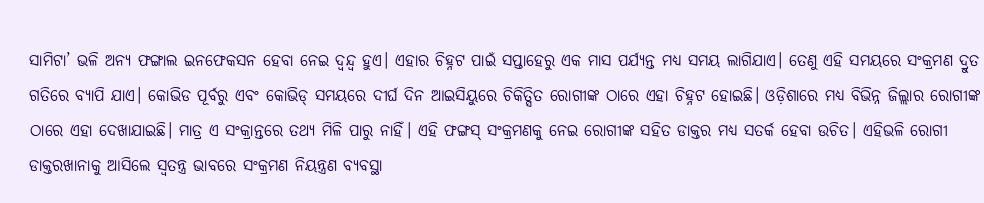ସାମିଟା’ ଭଳି ଅନ୍ୟ ଫଙ୍ଗାଲ ଇନଫେକସନ ହେବା ନେଇ ଦ୍ବନ୍ଦ୍ବ ହୁଏ। ଏହାର ଚିହ୍ନଟ ପାଇଁ ସପ୍ତାହେରୁ ଏକ ମାସ ପର୍ଯ୍ୟନ୍ତ ମଧ୍ୟ ସମୟ ଲାଗିଯାଏ। ତେଣୁ ଏହି ସମୟରେ ସଂକ୍ରମଣ ଦ୍ରୁତ ଗତିରେ ବ୍ୟାପି ଯାଏ। କୋଭିଡ ପୂର୍ବରୁ ଏବଂ କୋଭିଡ୍‌ ସମୟରେ ଦୀର୍ଘ ଦିନ ଆଇସିୟୁରେ ଚିକିତ୍ସିତ ରୋଗୀଙ୍କ ଠାରେ ଏହା ଚିହ୍ନଟ ହୋଇଛି। ଓଡ଼ିଶାରେ ମଧ୍ୟ ବିଭିନ୍ନ ଜିଲ୍ଲାର ରୋଗୀଙ୍କ ଠାରେ ଏହା ଦେଖାଯାଇଛି। ମାତ୍ର ଏ ସଂକ୍ରାନ୍ତରେ ତଥ୍ୟ ମିଳି ପାରୁ ନାହିଁ। ଏହି ଫଙ୍ଗସ୍‌ ସଂକ୍ରମଣକୁ ନେଇ ରୋଗୀଙ୍କ ସହିତ ଡାକ୍ତର ମଧ୍ୟ ସତର୍କ ହେବା ଉଚିତ। ଏହିଭଳି ରୋଗୀ ଡାକ୍ତରଖାନାକୁ ଆସିଲେ ସ୍ବତନ୍ତ୍ର ଭାବରେ ସଂକ୍ରମଣ ନିୟନ୍ତ୍ରଣ ବ୍ୟବସ୍ଥା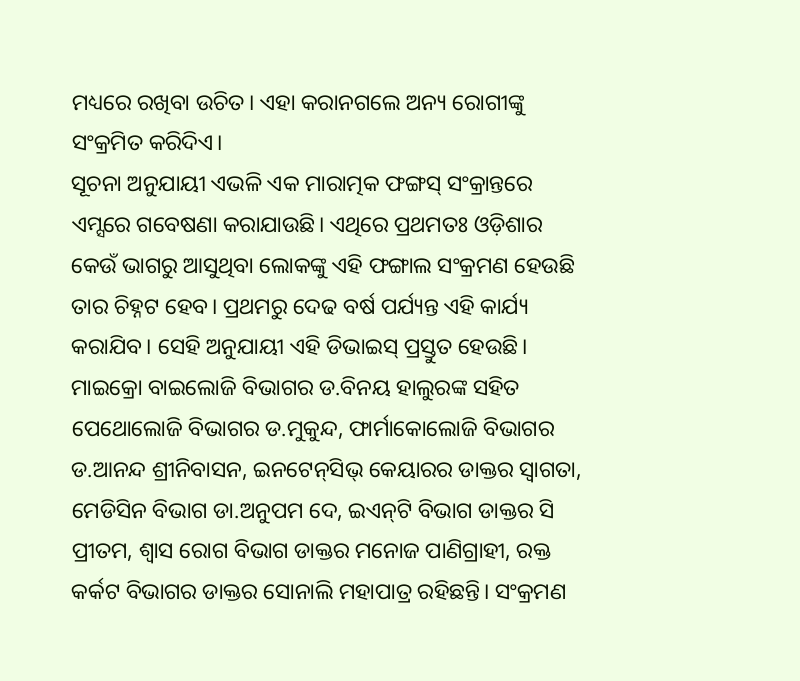ମଧ୍ୟରେ ରଖିବା ଉଚିତ। ଏହା କରାନଗଲେ ଅନ୍ୟ ରୋଗୀଙ୍କୁ ସଂକ୍ରମିତ କରିଦିଏ।
ସୂଚନା ଅନୁଯାୟୀ ଏଭଳି ଏକ ମାରାତ୍ମକ ଫଙ୍ଗସ୍‌ ସଂକ୍ରାନ୍ତରେ ଏମ୍ସରେ ଗବେଷଣା କରାଯାଉଛି। ଏଥିରେ ପ୍ରଥମତଃ ଓଡ଼ିଶାର କେଉଁ ଭାଗରୁ ଆସୁଥିବା ଲୋକଙ୍କୁ ଏହି ଫଙ୍ଗାଲ ସଂକ୍ରମଣ ହେଉଛି ତାର ଚିହ୍ନଟ ହେବ। ପ୍ରଥମରୁ ଦେଢ ବର୍ଷ ପର୍ଯ୍ୟନ୍ତ ଏହି କାର୍ଯ୍ୟ କରାଯିବ। ସେହି ଅନୁଯାୟୀ ଏହି ଡିଭାଇସ୍‌ ପ୍ରସ୍ତୁତ ହେଉଛି। ମାଇକ୍ରୋ ବାଇଲୋଜି ବିଭାଗର ଡ.ବିନୟ ହାଲୁରଙ୍କ ସହିତ ପେଥୋଲୋଜି ବିଭାଗର ଡ.ମୁକୁନ୍ଦ, ଫାର୍ମାକୋଲୋଜି ବିଭାଗର ଡ.ଆନନ୍ଦ ଶ୍ରୀନିବାସନ, ଇନଟେନ୍‌ସିଭ୍‌ କେୟାରର ଡାକ୍ତର ସ୍ବାଗତା, ମେଡିସିନ ବିଭାଗ ଡା.ଅନୁପମ ଦେ, ଇଏନ୍‌ଟି ବିଭାଗ ଡାକ୍ତର ସି ପ୍ରୀତମ, ଶ୍ବାସ ରୋଗ ବିଭାଗ ଡାକ୍ତର ମନୋଜ ପାଣିଗ୍ରାହୀ, ରକ୍ତ କର୍କଟ ବିଭାଗର ଡାକ୍ତର ସୋନାଲି ମହାପାତ୍ର ରହିଛନ୍ତି। ସଂକ୍ରମଣ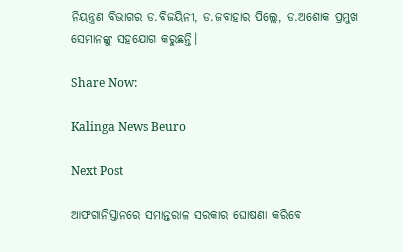ନିୟନ୍ତ୍ରଣ ବିଭାଗର ଡ.ବିଜୟିନୀ, ଡ.ଜବାହାର ପିଲ୍ଲେ, ଡ.ଅଶୋକ ପ୍ରମୁଖ ସେମାନଙ୍କୁ ସହଯୋଗ କରୁଛନ୍ତି।

Share Now:

Kalinga News Beuro

Next Post

ଆଫଗାନିସ୍ତାନରେ ସମାନ୍ତରାଳ ସରକାର ଘୋଷଣା କରିବେ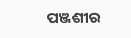ପଞ୍ଜଶୀର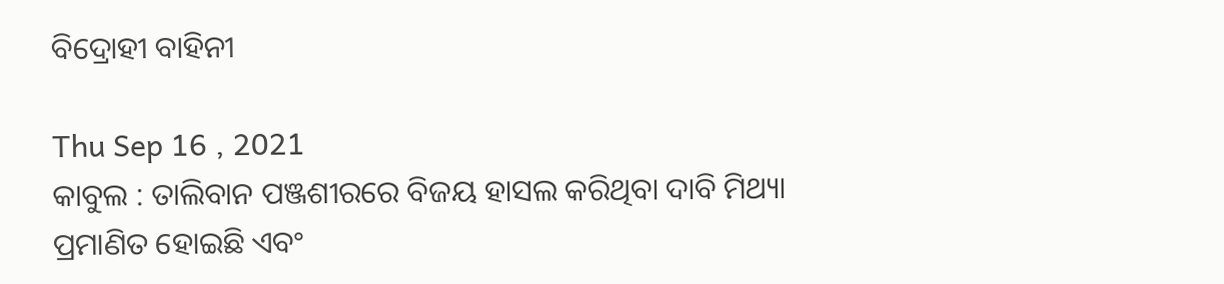ବିଦ୍ରୋହୀ ବାହିନୀ

Thu Sep 16 , 2021
କାବୁଲ : ତାଲିବାନ ପଞ୍ଜଶୀରରେ ବିଜୟ ହାସଲ କରିଥିବା ଦାବି ମିଥ୍ୟା ପ୍ରମାଣିତ ହୋଇଛି ଏବଂ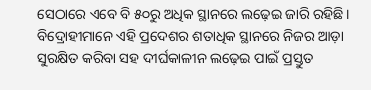ସେଠାରେ ଏବେ ବି ୫୦ରୁ ଅଧିକ ସ୍ଥାନରେ ଲଢ଼େଇ ଜାରି ରହିଛି। ବିଦ୍ରୋହୀମାନେ ଏହି ପ୍ରଦେଶର ଶତାଧିକ ସ୍ଥାନରେ ନିଜର ଆଡ଼ା ସୁରକ୍ଷିତ କରିବା ସହ ଦୀର୍ଘକାଳୀନ ଲଢ଼େଇ ପାଇଁ ପ୍ରସ୍ତୁତ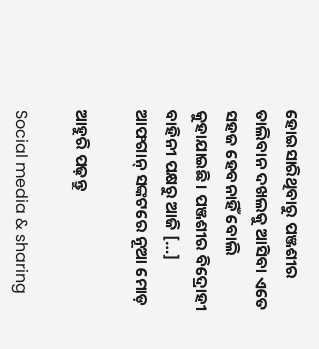ହୋଇସାରିଥିବାରୁ ପଞ୍ଜଶୀର ତାଲିବାନ ଦଖଲକୁ ଆସିବା ଏତେ ସହଜ ହେବନାହିଁ ବୋଲି କୁହାଯାଇଛି। ପଞ୍ଜଶୀର ବିଦ୍ରୋହୀ ବାହିନୀ ପକ୍ଷରୁ ଆଜି […]
ଆଫଗାନ୍‌ ସଙ୍କଟରେ ନୂଆ ମୋଡ଼

ଆହୁରି ପଢ଼ନ୍ତୁ

Social media & sharing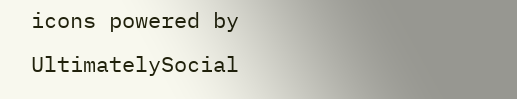icons powered by UltimatelySocial